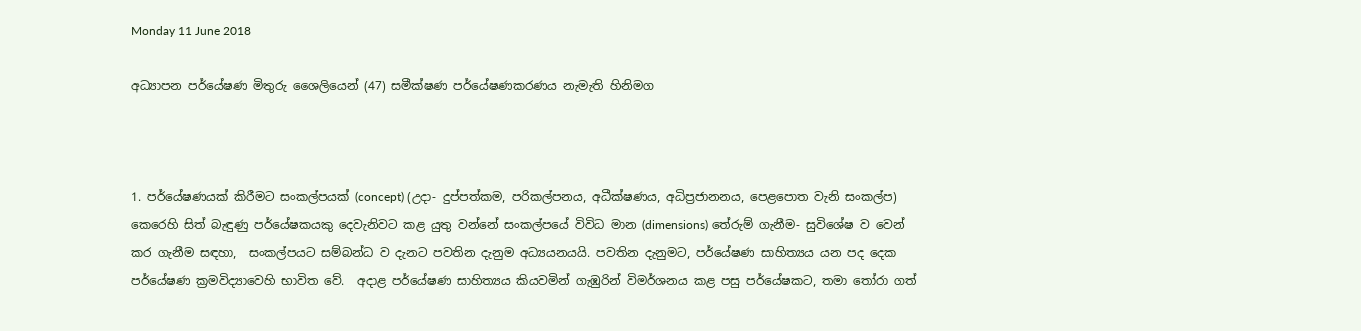Monday 11 June 2018

අධ්‍යාපන පර්යේෂණ මිතුරු ශෛලියෙන් (47) සමීක්ෂණ පර්යේෂණකරණය නැමැති හිනිමග



1. පර්යේෂණයක් කිරීමට සංකල්පයක් (concept) (උදා- දුප්පත්කම, පරිකල්පනය, අධීක්ෂණය, අධිප්‍රජානනය, පෙළපොත වැනි සංකල්ප) කෙරෙහි සිත් බැඳුණු පර්යේෂකයකු දෙවැනිවට කළ යුතු වන්නේ සංකල්පයේ විවිධ මාන (dimensions) තේරුම් ගැනීම- සුවිශේෂ ව වෙන් කර ගැනීම සඳහා,  සංකල්පයට සම්බන්ධ ව දැනට පවතින දැනුම අධ්‍යයනයයි. පවතින දැනුමට, පර්යේෂණ සාහිත්‍යය යන පද දෙක පර්යේෂණ ක්‍රමවිද්‍යාවෙහි භාවිත වේ.  අදාළ පර්යේෂණ සාහිත්‍යය කියවමින් ගැඹුරින් විමර්ශනය කළ පසු පර්යේෂකට, තමා තෝරා ගත්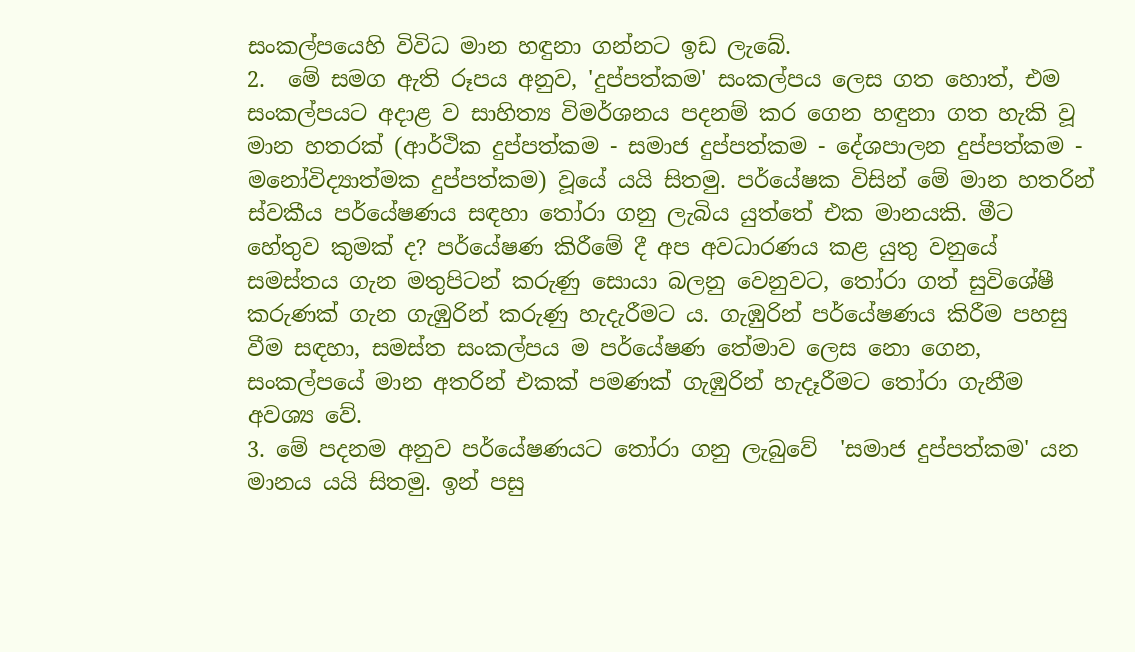සංකල්පයෙහි විවිධ මාන හඳුනා ගන්නට ඉඩ ලැබේ.
2.  මේ සමග ඇති රූපය අනුව, 'දුප්පත්කම' සංකල්පය ලෙස ගත හොත්, එම සංකල්පයට අදාළ ව සාහිත්‍ය විමර්ශනය පදනම් කර ගෙන හඳුනා ගත හැකි වූ මාන හතරක් (ආර්ථික දුප්පත්කම - සමාජ දුප්පත්කම - දේශපාලන දුප්පත්කම - මනෝවිද්‍යාත්මක දුප්පත්කම) වූයේ යයි සිතමු. පර්යේෂක විසින් මේ මාන හතරින් ස්වකීය පර්යේෂණය සඳහා තෝරා ගනු ලැබිය යුත්තේ එක මානයකි. මීට හේතුව කුමක් ද? පර්යේෂණ කිරීමේ දී අප අවධාරණය කළ යුතු වනුයේ සමස්තය ගැන මතුපිටන් කරුණු සොයා බලනු වෙනුවට, තෝරා ගත් සුවිශේෂී කරුණක් ගැන ගැඹුරින් කරුණු හැදැරීමට ය. ගැඹුරින් පර්යේෂණය කිරීම පහසු වීම සඳහා, සමස්ත සංකල්පය ම පර්යේෂණ තේමාව ලෙස නො ගෙන, සංකල්පයේ මාන අතරින් එකක් පමණක් ගැඹුරින් හැදෑරීමට තෝරා ගැනීම අවශ්‍ය වේ.
3. මේ පදනම අනුව පර්යේෂණයට තෝරා ගනු ලැබුවේ  'සමාජ දුප්පත්කම' යන මානය යයි සිතමු. ඉන් පසු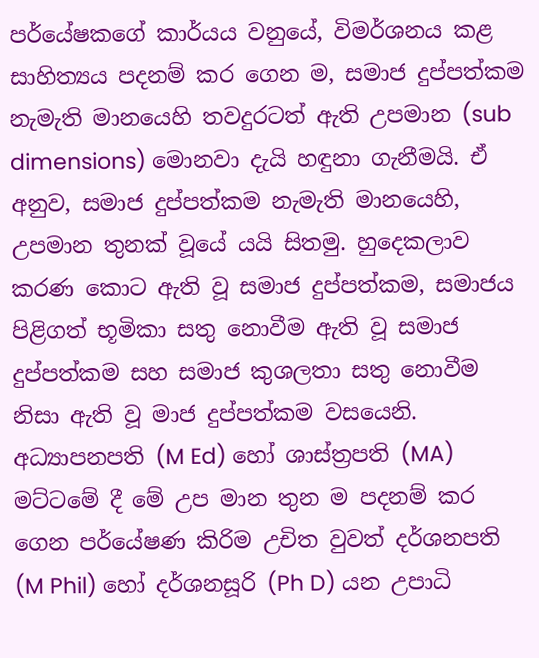පර්යේෂකගේ කාර්යය වනුයේ, විමර්ශනය කළ සාහිත්‍යය පදනම් කර ගෙන ම, සමාජ දුප්පත්කම නැමැති මානයෙහි තවදුරටත් ඇති උපමාන (sub dimensions) මොනවා දැයි හඳුනා ගැනීමයි. ඒ අනුව, සමාජ දුප්පත්කම නැමැති මානයෙහි, උපමාන තුනක් වූයේ යයි සිතමු. හුදෙකලාව කරණ කොට ඇති වූ සමාජ දුප්පත්කම, සමාජය පිළිගත් භූමිකා සතු නොවීම ඇති වූ සමාජ දුප්පත්කම සහ සමාජ කුශලතා සතු නොවීම නිසා ඇති වූ මාජ දුප්පත්කම වසයෙනි.  අධ්‍යාපනපති (M Ed) හෝ ශාස්ත්‍රපති (MA) මට්ටමේ දී මේ උප මාන තුන ම පදනම් කර ගෙන පර්යේෂණ කිරිම උචිත වුවත් දර්ශනපති (M Phil) හෝ දර්ශනසූරි (Ph D) යන උපාධි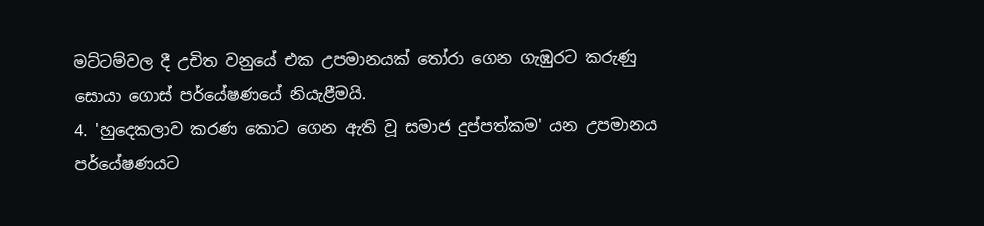මට්ටම්වල දී උචිත වනුයේ එක උපමානයක් තෝරා ගෙන ගැඹුරට කරුණු සොයා ගොස් පර්යේෂණයේ නියැළීමයි.
4. 'හුදෙකලාව කරණ කොට ගෙන ඇති වූ සමාජ දුප්පත්කම' යන උපමානය පර්යේෂණයට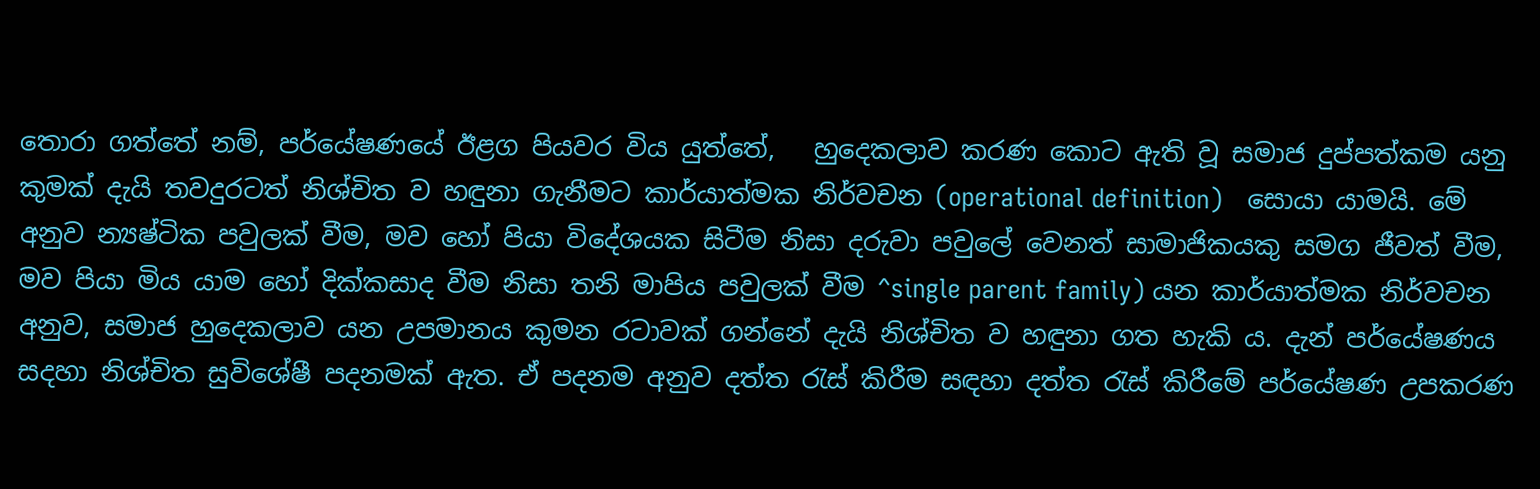තොරා ගත්තේ නම්, පර්යේෂණයේ ඊළග පියවර විය යුත්තේ,   හුදෙකලාව කරණ කොට ඇති වූ සමාජ දුප්පත්කම යනු කුමක් දැයි තවදුරටත් නිශ්චිත ව හඳුනා ගැනීමට කාර්යාත්මක නිර්වචන (operational definition)   සොයා යාමයි. මේ අනුව න්‍යෂ්ටික පවුලක් වීම, මව හෝ පියා විදේශයක සිටීම නිසා දරුවා පවුලේ වෙනත් සාමාජිකයකු සමග ජීවත් වීම, මව පියා මිය යාම හෝ දික්කසාද වීම නිසා තනි මාපිය පවුලක් වීම ^single parent family) යන කාර්යාත්මක නිර්වචන අනුව, සමාජ හුදෙකලාව යන උපමානය කුමන රටාවක් ගන්නේ දැයි නිශ්චිත ව හඳුනා ගත හැකි ය. දැන් පර්යේෂණය සදහා නිශ්චිත සුවිශේෂී පදනමක් ඇත. ඒ පදනම අනුව දත්ත රැස් කිරීම සඳහා දත්ත රැස් කිරීමේ පර්යේෂණ උපකරණ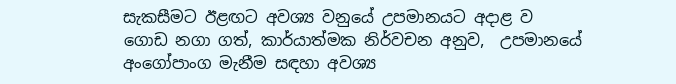සැකසීමට ඊළඟට අවශ්‍ය වනුයේ උපමානයට අදාළ ව ගොඩ නගා ගත්, කාර්යාත්මක නිර්වචන අනුව,  උපමානයේ අංගෝපාංග මැනීම සඳහා අවශ්‍ය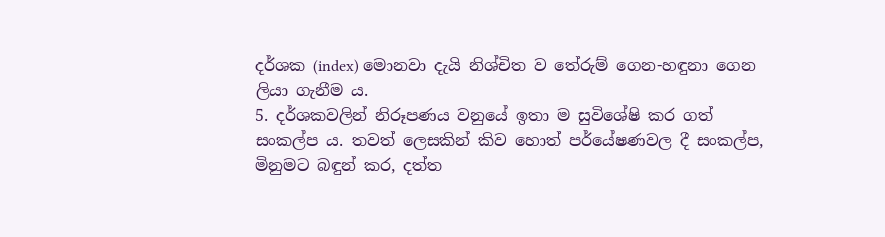දර්ශක (index) මොනවා දැයි නිශ්චිත ව තේරුම් ගෙන-හඳුනා ගෙන  ලියා ගැනීම ය.
5. දර්ශකවලින් නිරූපණය වනුයේ ඉතා ම සුවිශේෂි කර ගත් සංකල්ප ය. තවත් ලෙසකින් කිව හොත් පර්යේෂණවල දී සංකල්ප, මිනුමට බඳුන් කර, දත්ත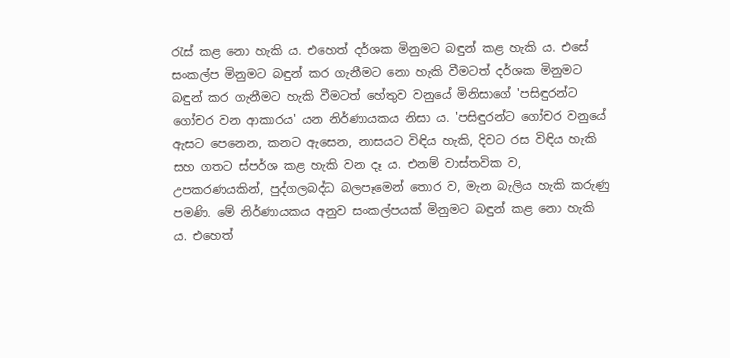රැස් කළ නො හැකි ය. එහෙත් දර්ශක මිනුමට බඳුන් කළ හැකි ය. එසේ සංකල්ප මිනුමට බඳුන් කර ගැනීමට නො හැකි වීමටත් දර්ශක මිනුමට බඳුන් කර ගැනීමට හැකි වීමටත් හේතුව වනුයේ මිනිසාගේ 'පසිඳුරන්ට ගෝචර වන ආකාරය' යන නිර්ණායකය නිසා ය. 'පසිඳුරන්ට ගෝචර වනුයේ ඇසට පෙනෙන, කනට ඇසෙන, නාසයට විඳිය හැකි, දිවට රස විඳිය හැකි සහ ගතට ස්පර්ශ කළ හැකි වන දෑ ය. එනම් වාස්තවික ව, උපකරණයකින්, පුද්ගලබද්ධ බලපෑමෙන් තොර ව, මැන බැලිය හැකි කරුණු පමණි. මේ නිර්ණායකය අනුව සංකල්පයක් මිනුමට බඳුන් කළ නො හැකි ය. එහෙත්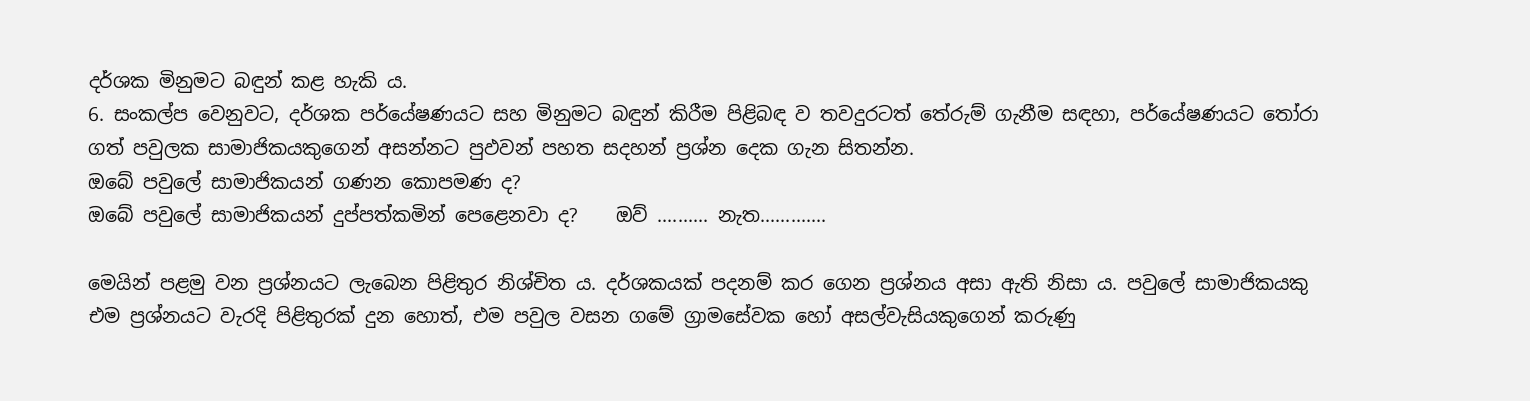දර්ශක මිනුමට බඳුන් කළ හැකි ය.
6. සංකල්ප වෙනුවට, දර්ශක පර්යේෂණයට සහ මිනුමට බඳුන් කිරීම පිළිබඳ ව තවදුරටත් තේරුම් ගැනීම සඳහා, පර්යේෂණයට තෝරා ගත් පවුලක සාමාජිකයකුගෙන් අසන්නට පුඵවන් පහත සදහන් ප්‍රශ්න දෙක ගැන සිතන්න.
ඔබේ පවුලේ සාමාජිකයන් ගණන කොපමණ ද?
ඔබේ පවුලේ සාමාජිකයන් දුප්පත්කමින් පෙළෙනවා ද?    ඔව් .......... නැත.............

මෙයින් පළමු වන ප්‍රශ්නයට ලැබෙන පිළිතුර නිශ්චිත ය. දර්ශකයක් පදනම් කර ගෙන ප්‍රශ්නය අසා ඇති නිසා ය. පවුලේ සාමාජිකයකු එම ප්‍රශ්නයට වැරදි පිළිතුරක් දුන හොත්, එම පවුල වසන ගමේ ග්‍රාමසේවක හෝ අසල්වැසියකුගෙන් කරුණු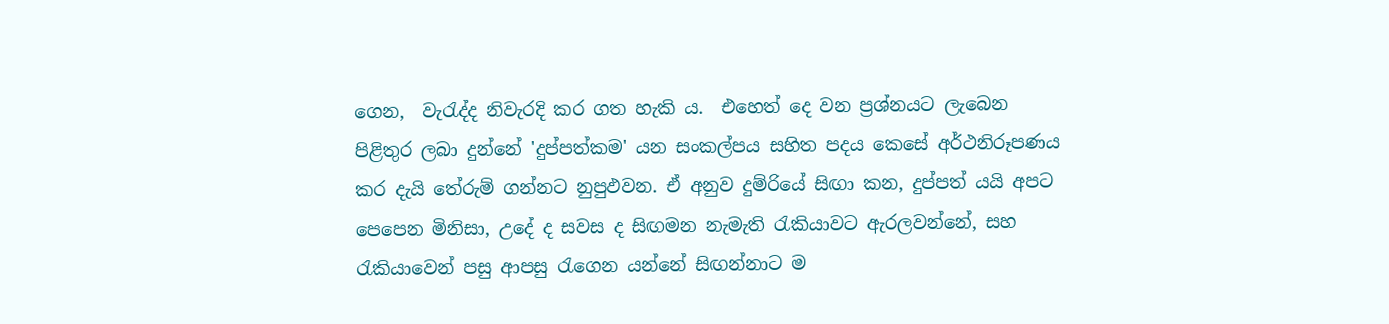ගෙන,  වැරැද්ද නිවැරදි කර ගත හැකි ය.  එහෙත් දෙ වන ප්‍රශ්නයට ලැබෙන පිළිතුර ලබා දුන්නේ 'දුප්පත්කම' යන සංකල්පය සහිත පදය කෙසේ අර්ථනිරූපණය කර දැයි තේරුම් ගන්නට නුපුඵවන. ඒ අනුව දුම්රියේ සිඟා කන, දුප්පත් යයි අපට පෙපෙන මිනිසා, උදේ ද සවස ද සිඟමන නැමැති රැකියාවට ඇරලවන්නේ, සහ රැකියාවෙන් පසු ආපසු රැගෙන යන්නේ සිඟන්නාට ම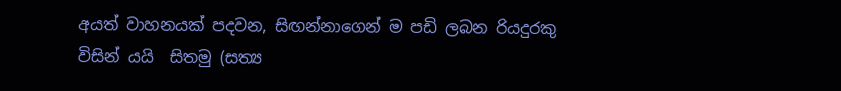අයත් වාහනයක් පදවන, සිඟන්නාගෙන් ම පඩි ලබන රියදුරකු විසින් යයි  සිතමු (සත්‍ය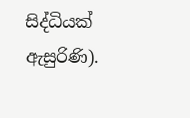සිද්ධියක් ඇසුරිණි).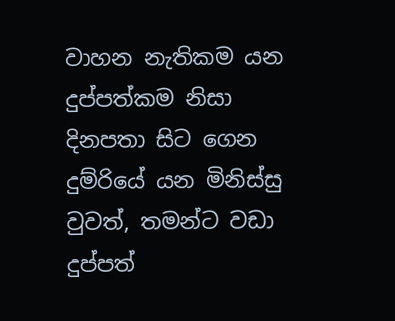වාහන නැතිකම යන දුප්පත්කම නිසා දිනපතා සිට ගෙන දුම්රියේ යන මිනිස්සු වුවත්, තමන්ට වඩා දුප්පත්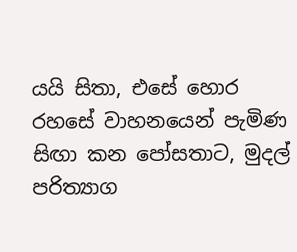යයි සිතා, එසේ හොර රහසේ වාහනයෙන් පැමිණ සිඟා කන පෝසතාට, මුදල් පරිත්‍යාග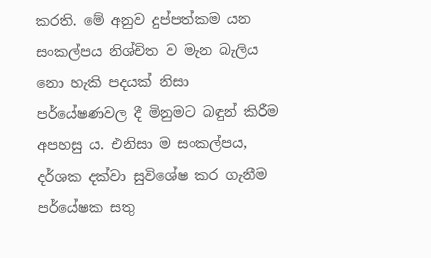කරති. මේ අනුව දුප්පත්කම යන සංකල්පය නිශ්චිත ව මැන බැලිය නො හැකි පදයක් නිසා පර්යේෂණවල දී මිනුමට බඳුන් කිරීම අපහසු ය. එනිසා ම සංකල්පය, දර්ශක දක්වා සුවිශේෂ කර ගැනීම පර්යේෂක සතු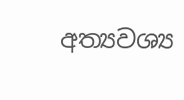අත්‍යවශ්‍ය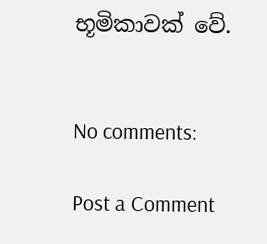භූමිකාවක් වේ.


No comments:

Post a Comment